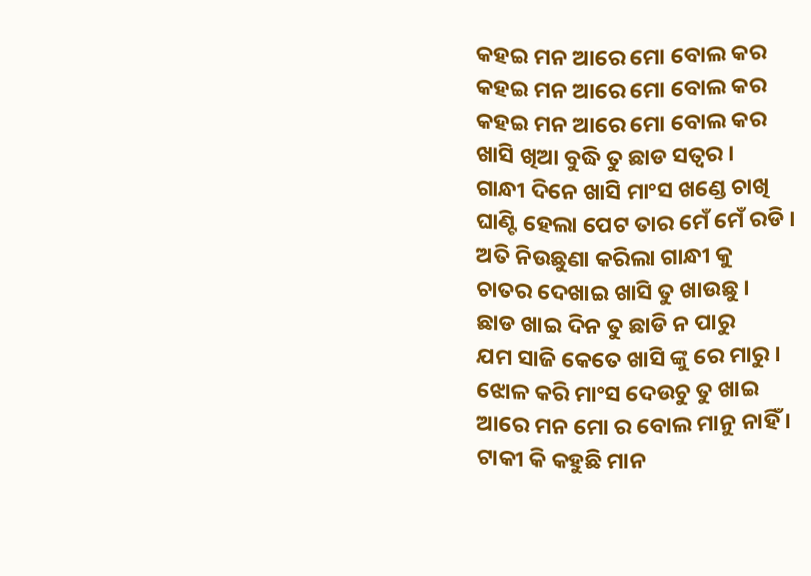କହଇ ମନ ଆରେ ମୋ ବୋଲ କର
କହଇ ମନ ଆରେ ମୋ ବୋଲ କର
କହଇ ମନ ଆରେ ମୋ ବୋଲ କର
ଖାସି ଖିଆ ବୁଦ୍ଧି ତୁ ଛାଡ ସତ୍ୱର ।
ଗାନ୍ଧୀ ଦିନେ ଖାସି ମାଂସ ଖଣ୍ଡେ ଚାଖି
ଘାଣ୍ଟି ହେଲା ପେଟ ତାର ମେଁ ମେଁ ରଡି ।
ଅତି ନିଉଛୁଣା କରିଲା ଗାନ୍ଧୀ କୁ
ଚାତର ଦେଖାଇ ଖାସି ତୁ ଖାଉଛୁ ।
ଛାଡ ଖାଇ ଦିନ ତୁ ଛାଡି ନ ପାରୁ
ଯମ ସାଜି କେତେ ଖାସି ଙ୍କୁ ରେ ମାରୁ ।
ଝୋଳ କରି ମାଂସ ଦେଉଚୁ ତୁ ଖାଇ
ଆରେ ମନ ମୋ ର ବୋଲ ମାନୁ ନାହିଁ ।
ଟାକୀ କି କହୁଛି ମାନ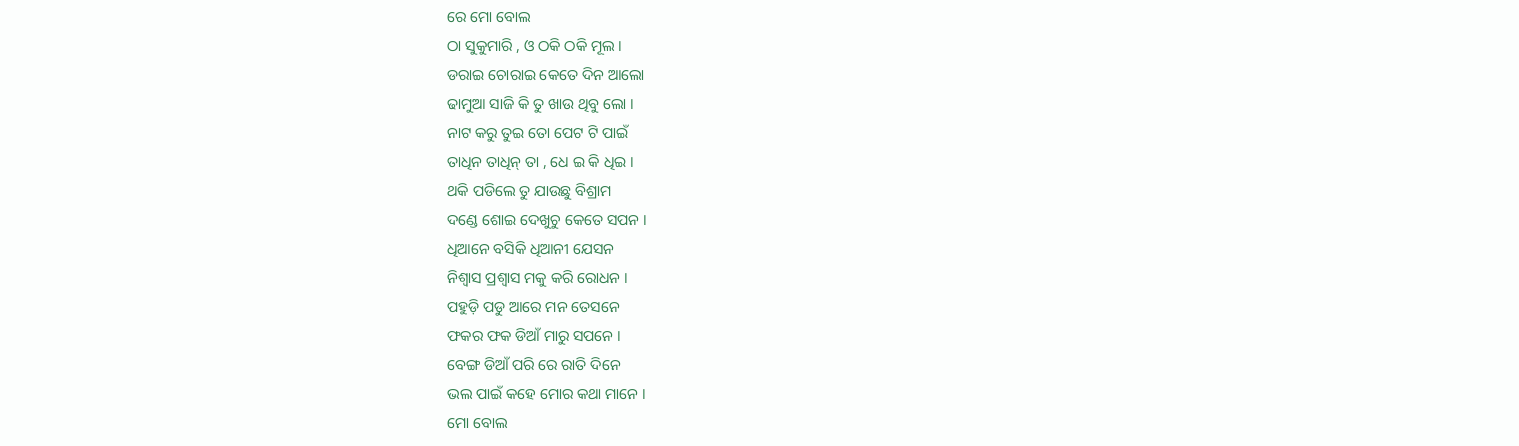ରେ ମୋ ବୋଲ
ଠା ସୁକୁମାରି , ଓ ଠକି ଠକି ମୂଲ ।
ଡରାଇ ଚୋରାଇ କେତେ ଦିନ ଆଲୋ
ଢାମୁଆ ସାଜି କି ତୁ ଖାଉ ଥିବୁ ଲୋ ।
ନାଟ କରୁ ତୁଇ ତୋ ପେଟ ଟି ପାଇଁ
ତାଧିନ ତାଧିନ୍ ତା , ଧେ ଇ କି ଧିଇ ।
ଥକି ପଡିଲେ ତୁ ଯାଉଛୁ ବିଶ୍ରାମ
ଦଣ୍ଡେ ଶୋଇ ଦେଖୁଚୁ କେତେ ସପନ ।
ଧିଆନେ ବସିକି ଧିଆନୀ ଯେସନ
ନିଶ୍ୱାସ ପ୍ରଶ୍ୱାସ ମକୁ କରି ରୋଧନ ।
ପହୁଡ଼ି ପଡୁ ଆରେ ମନ ତେସନେ
ଫକର ଫକ ଡିଆଁ ମାରୁ ସପନେ ।
ବେଙ୍ଗ ଡିଆଁ ପରି ରେ ରାତି ଦିନେ
ଭଲ ପାଇଁ କହେ ମୋର କଥା ମାନେ ।
ମୋ ବୋଲ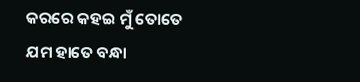କରରେ କହଇ ମୁଁ ତୋତେ
ଯମ ହାତେ ବନ୍ଧା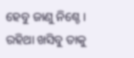ହେବୁ ଜାଣୁ ନିଶ୍ଚେ ।
ରହିଥା ଖସିବୁ ତାକୁ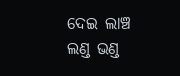ଦେଇ ଲାଞ୍ଚ
ଲଣ୍ଡ ଭଣ୍ଡ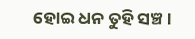ହୋଇ ଧନ ତୁହି ସଞ୍ଚ ।